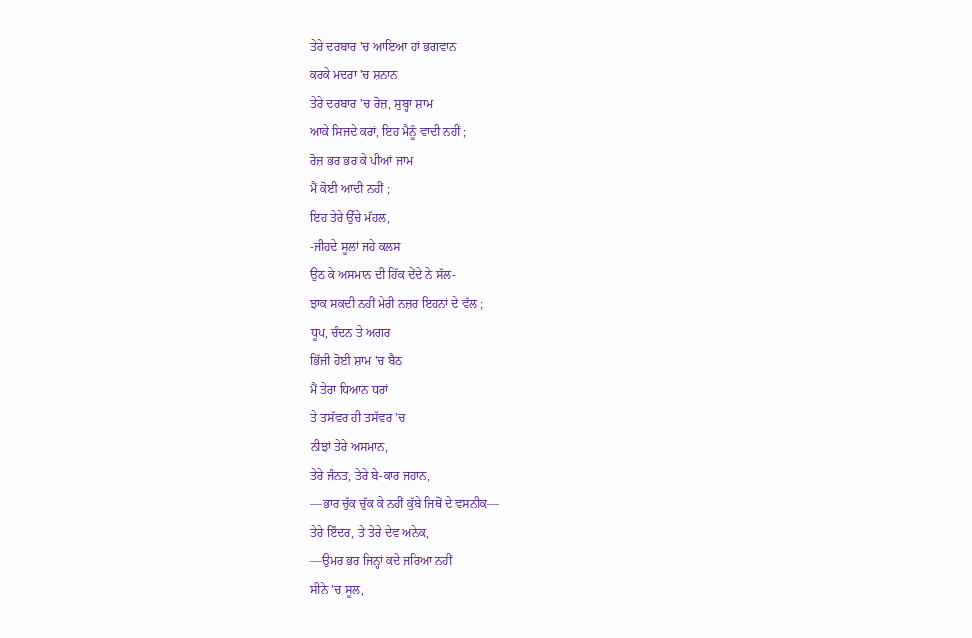ਤੇਰੇ ਦਰਬਾਰ 'ਚ ਆਇਆ ਹਾਂ ਭਗਵਾਨ
ਕਰਕੇ ਮਦਰਾ 'ਚ ਸ਼ਨਾਨ
ਤੇਰੇ ਦਰਬਾਰ 'ਚ ਰੋਜ਼, ਸੁਬ੍ਹਾ ਸ਼ਾਮ
ਆਕੇ ਸਿਜਦੇ ਕਰਾਂ, ਇਹ ਮੈਨੂੰ ਵਾਦੀ ਨਹੀਂ ;
ਰੋਜ਼ ਭਰ ਭਰ ਕੇ ਪੀਆਂ ਜਾਮ
ਮੈਂ ਕੋਈ ਆਦੀ ਨਹੀਂ ;
ਇਹ ਤੇਰੇ ਉੱਚੇ ਮੱਹਲ,
-ਜੀਹਦੇ ਸੂਲਾਂ ਜਹੇ ਕਲਸ
ਉਠ ਕੇ ਅਸਮਾਨ ਦੀ ਹਿੱਕ ਦੇਂਦੇ ਨੇ ਸੱਲ-
ਝਾਕ ਸਕਦੀ ਨਹੀਂ ਮੇਰੀ ਨਜ਼ਰ ਇਹਨਾਂ ਦੇ ਵੱਲ ;
ਧੂਪ, ਚੰਦਨ ਤੇ ਅਗਰ
ਭਿੱਜੀ ਹੋਈ ਸ਼ਾਮ 'ਚ ਬੈਠ
ਮੈਂ ਤੇਰਾ ਧਿਆਨ ਧਰਾਂ
ਤੇ ਤਸੱਵਰ ਹੀ ਤਸੱਵਰ 'ਚ
ਨੀਝਾਂ ਤੇਰੇ ਅਸਮਾਨ,
ਤੇਰੇ ਜੰਨਤ, ਤੇਰੇ ਬੇ-ਕਾਰ ਜਹਾਨ,
—ਭਾਰ ਚੁੱਕ ਚੁੱਕ ਕੇ ਨਹੀਂ ਕੁੱਬੇ ਜਿਥੋਂ ਦੇ ਵਸਨੀਕ—
ਤੇਰੇ ਇੰਦਰ, ਤੇ ਤੇਰੇ ਦੇਵ ਅਨੇਕ,
—ਉਮਰ ਭਰ ਜਿਨ੍ਹਾਂ ਕਦੇ ਜਰਿਆ ਨਹੀਂ
ਸੀਨੇ 'ਚ ਸੂਲ,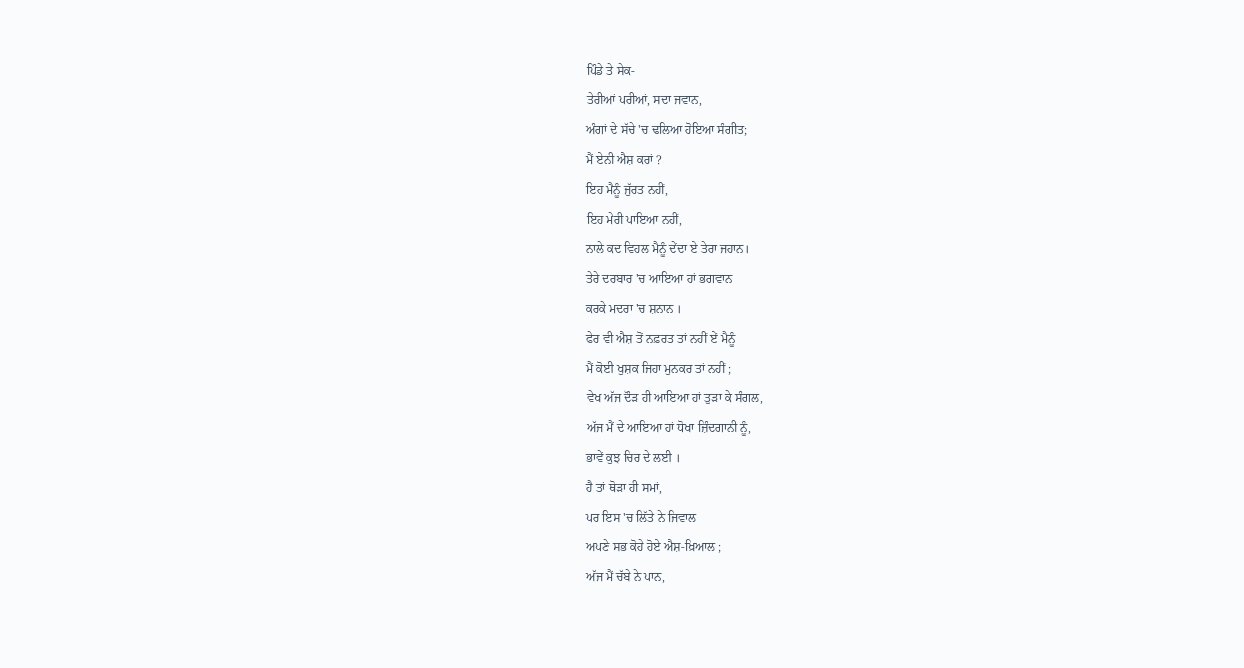ਪਿੰਡੇ ਤੇ ਸੇਕ-
ਤੇਰੀਆਂ ਪਰੀਆਂ, ਸਦਾ ਜਵਾਨ,
ਅੰਗਾਂ ਦੇ ਸੱਚੇ 'ਚ ਢਲਿਆ ਹੋਇਆ ਸੰਗੀਤ;
ਮੈਂ ਏਨੀ ਐਸ਼ ਕਰਾਂ ?
ਇਹ ਮੈਨੂੰ ਜੁੱਰਤ ਨਹੀਂ,
ਇਹ ਮੇਰੀ ਪਾਇਆ ਨਹੀਂ,
ਨਾਲੇ ਕਦ ਵਿਹਲ ਮੈਨੂੰ ਦੇਂਦਾ ਏ ਤੇਰਾ ਜਹਾਨ।
ਤੇਰੇ ਦਰਬਾਰ 'ਚ ਆਇਆ ਹਾਂ ਭਗਵਾਨ
ਕਰਕੇ ਮਦਰਾ 'ਚ ਸ਼ਨਾਨ ।
ਫੇਰ ਵੀ ਐਸ਼ ਤੋਂ ਨਫ਼ਰਤ ਤਾਂ ਨਹੀਂ ਏਂ ਮੈਨੂੰ
ਮੈਂ ਕੋਈ ਖੁਸ਼ਕ ਜਿਹਾ ਮੁਨਕਰ ਤਾਂ ਨਹੀਂ ;
ਵੇਖ ਅੱਜ ਦੌੜ ਹੀ ਆਇਆ ਹਾਂ ਤੁੜਾ ਕੇ ਸੰਗਲ,
ਅੱਜ ਮੈਂ ਦੇ ਆਇਆ ਹਾਂ ਧੋਖਾ ਜ਼ਿੰਦਗਾਨੀ ਨੂੰ,
ਭਾਵੇਂ ਕੁਝ ਚਿਰ ਦੇ ਲਈ ।
ਹੈ ਤਾਂ ਥੋੜਾ ਹੀ ਸਮਾਂ,
ਪਰ ਇਸ 'ਚ ਲਿੱਤੇ ਨੇ ਜਿਵਾਲ
ਅਪਣੇ ਸਭ ਕੋਹੇ ਹੋਏ ਐਸ਼-ਖ਼ਿਆਲ ;
ਅੱਜ ਮੈਂ ਚੱਬੇ ਨੇ ਪਾਨ,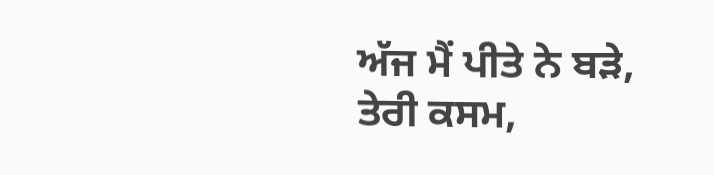ਅੱਜ ਮੈਂ ਪੀਤੇ ਨੇ ਬੜੇ,
ਤੇਰੀ ਕਸਮ,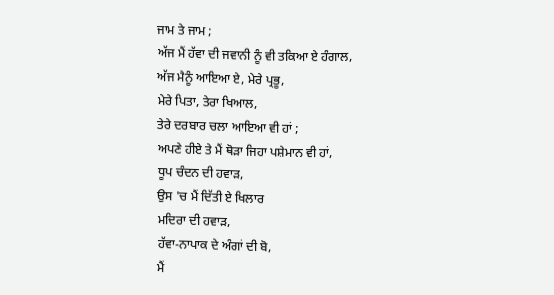ਜਾਮ ਤੇ ਜਾਮ ;
ਅੱਜ ਮੈਂ ਹੱਵਾ ਦੀ ਜਵਾਨੀ ਨੂੰ ਵੀ ਤਕਿਆ ਏ ਹੰਗਾਲ,
ਅੱਜ ਮੈਨੂੰ ਆਇਆ ਏ, ਮੇਰੇ ਪ੍ਰਭੂ,
ਮੇਰੇ ਪਿਤਾ, ਤੇਰਾ ਖਿਆਲ,
ਤੇਰੇ ਦਰਬਾਰ ਚਲਾ ਆਇਆ ਵੀ ਹਾਂ ;
ਅਪਣੇ ਹੀਏ ਤੇ ਮੈਂ ਥੋੜਾ ਜਿਹਾ ਪਸ਼ੇਮਾਨ ਵੀ ਹਾਂ,
ਧੂਪ ਚੰਦਨ ਦੀ ਹਵਾੜ,
ਉਸ 'ਚ ਮੈਂ ਦਿੱਤੀ ਏ ਖਿਲਾਰ
ਮਦਿਰਾ ਦੀ ਹਵਾੜ,
ਹੱਵਾ-ਨਾਪਾਕ ਦੇ ਅੰਗਾਂ ਦੀ ਬੋ,
ਮੈਂ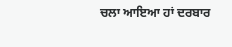ਚਲਾ ਆਇਆ ਹਾਂ ਦਰਬਾਰ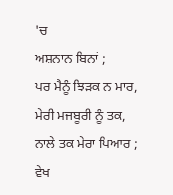'ਚ
ਅਸ਼ਨਾਨ ਬਿਨਾਂ ;
ਪਰ ਮੈਨੂੰ ਝਿੜਕ ਨ ਮਾਰ,
ਮੇਰੀ ਮਜਬੂਰੀ ਨੂੰ ਤਕ,
ਨਾਲੇ ਤਕ ਮੇਰਾ ਪਿਆਰ ;
ਵੇਖ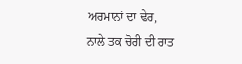ਅਰਮਾਨਾਂ ਦਾ ਢੇਰ,
ਨਾਲੇ ਤਕ ਚੋਰੀ ਦੀ ਰਾਤ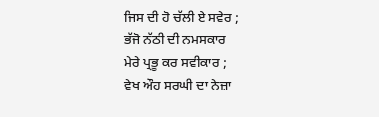ਜਿਸ ਦੀ ਹੋ ਚੱਲੀ ਏ ਸਵੇਰ ;
ਭੱਜੋ ਨੱਠੀ ਦੀ ਨਮਸਕਾਰ
ਮੇਰੇ ਪ੍ਰਭੂ ਕਰ ਸਵੀਕਾਰ ;
ਵੇਖ ਔਹ ਸਰਘੀ ਦਾ ਨੇਜ਼ਾ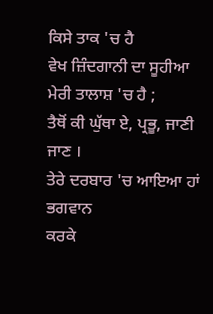ਕਿਸੇ ਤਾਕ 'ਚ ਹੈ
ਵੇਖ ਜ਼ਿੰਦਗਾਨੀ ਦਾ ਸੂਹੀਆ ਮੇਰੀ ਤਾਲਾਸ਼ 'ਚ ਹੈ ;
ਤੈਥੋਂ ਕੀ ਘੁੱਥਾ ਏ, ਪ੍ਰਭੂ, ਜਾਣੀ ਜਾਣ ।
ਤੇਰੇ ਦਰਬਾਰ 'ਚ ਆਇਆ ਹਾਂ ਭਗਵਾਨ
ਕਰਕੇ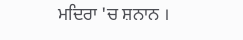ਮਦਿਰਾ 'ਚ ਸ਼ਨਾਨ ।